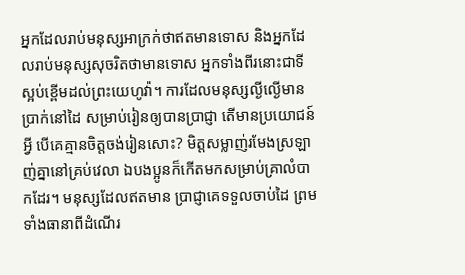អ្នកដែលរាប់មនុស្សអាក្រក់ថាឥតមានទោស និងអ្នកដែលរាប់មនុស្សសុចរិតថាមានទោស អ្នកទាំងពីរនោះជាទីស្អប់ខ្ពើមដល់ព្រះយេហូវ៉ា។ ការដែលមនុស្សល្ងីល្ងើមានប្រាក់នៅដៃ សម្រាប់រៀនឲ្យបានប្រាជ្ញា តើមានប្រយោជន៍អ្វី បើគេគ្មានចិត្តចង់រៀនសោះ? មិត្តសម្លាញ់រមែងស្រឡាញ់គ្នានៅគ្រប់វេលា ឯបងប្អូនក៏កើតមកសម្រាប់គ្រាលំបាកដែរ។ មនុស្សដែលឥតមាន ប្រាជ្ញាគេទទួលចាប់ដៃ ព្រមទាំងធានាពីដំណើរ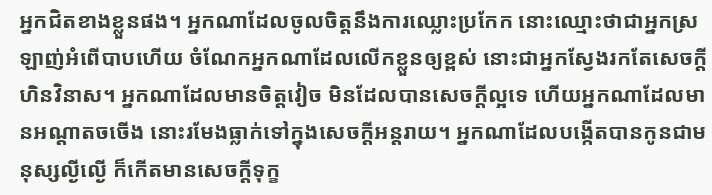អ្នកជិតខាងខ្លួនផង។ អ្នកណាដែលចូលចិត្តនឹងការឈ្លោះប្រកែក នោះឈ្មោះថាជាអ្នកស្រឡាញ់អំពើបាបហើយ ចំណែកអ្នកណាដែលលើកខ្លួនឲ្យខ្ពស់ នោះជាអ្នកស្វែងរកតែសេចក្ដីហិនវិនាស។ អ្នកណាដែលមានចិត្តវៀច មិនដែលបានសេចក្ដីល្អទេ ហើយអ្នកណាដែលមានអណ្ដាតចចើង នោះរមែងធ្លាក់ទៅក្នុងសេចក្ដីអន្តរាយ។ អ្នកណាដែលបង្កើតបានកូនជាមនុស្សល្ងីល្ងើ ក៏កើតមានសេចក្ដីទុក្ខ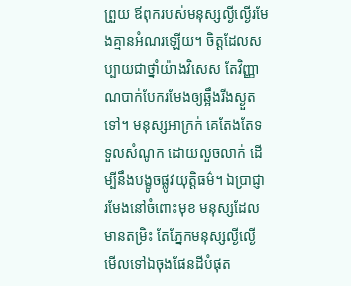ព្រួយ ឪពុករបស់មនុស្សល្ងីល្ងើរមែងគ្មានអំណរឡើយ។ ចិត្តដែលសប្បាយជាថ្នាំយ៉ាងវិសេស តែវិញ្ញាណបាក់បែករមែងឲ្យឆ្អឹងរីងស្ងួតទៅ។ មនុស្សអាក្រក់ គេតែងតែទទួលសំណូក ដោយលួចលាក់ ដើម្បីនឹងបង្ខូចផ្លូវយុត្តិធម៌។ ឯប្រាជ្ញារមែងនៅចំពោះមុខ មនុស្សដែលមានតម្រិះ តែភ្នែកមនុស្សល្ងីល្ងើ មើលទៅឯចុងផែនដីបំផុត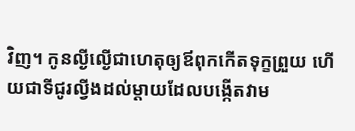វិញ។ កូនល្ងីល្ងើជាហេតុឲ្យឪពុកកើតទុក្ខព្រួយ ហើយជាទីជូរល្វីងដល់ម្តាយដែលបង្កើតវាម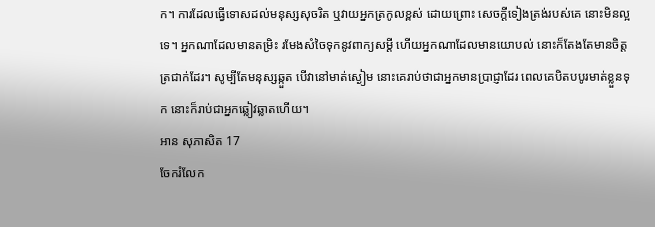ក។ ការដែលធ្វើទោសដល់មនុស្សសុចរិត ឬវាយអ្នកត្រកូលខ្ពស់ ដោយព្រោះ សេចក្ដីទៀងត្រង់របស់គេ នោះមិនល្អទេ។ អ្នកណាដែលមានតម្រិះ រមែងសំចៃទុកនូវពាក្យសម្ដី ហើយអ្នកណាដែលមានយោបល់ នោះក៏តែងតែមានចិត្តត្រជាក់ដែរ។ សូម្បីតែមនុស្សឆ្កួត បើវានៅមាត់ស្ងៀម នោះគេរាប់ថាជាអ្នកមានប្រាជ្ញាដែរ ពេលគេបិតបបូរមាត់ខ្លួនទុក នោះក៏រាប់ជាអ្នកឆ្លៀវឆ្លាតហើយ។
អាន សុភាសិត 17
ចែករំលែក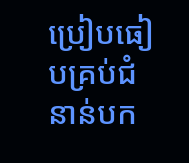ប្រៀបធៀបគ្រប់ជំនាន់បក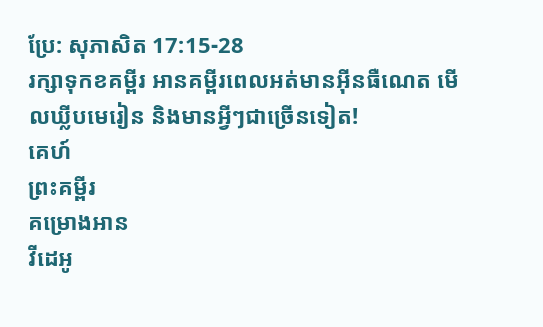ប្រែ: សុភាសិត 17:15-28
រក្សាទុកខគម្ពីរ អានគម្ពីរពេលអត់មានអ៊ីនធឺណេត មើលឃ្លីបមេរៀន និងមានអ្វីៗជាច្រើនទៀត!
គេហ៍
ព្រះគម្ពីរ
គម្រោងអាន
វីដេអូ